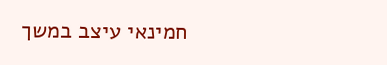חמינאי עיצב במשך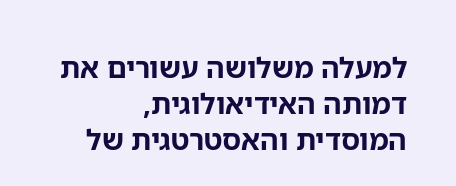למעלה משלושה עשורים את דמותה האידיאולוגית, המוסדית והאסטרטגית של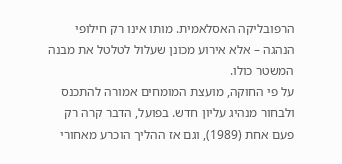הרפובליקה האסלאמית. מותו אינו רק חילופי הנהגה – אלא אירוע מכונן שעלול לטלטל את מבנה המשטר כולו.
על פי החוקה, מועצת המומחים אמורה להתכנס ולבחור מנהיג עליון חדש. בפועל, הדבר קרה רק פעם אחת (1989), וגם אז ההליך הוכרע מאחורי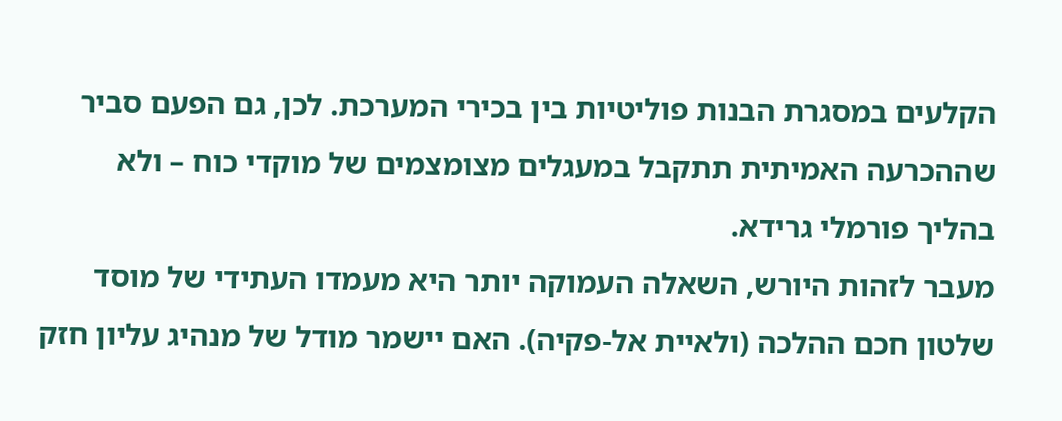הקלעים במסגרת הבנות פוליטיות בין בכירי המערכת. לכן, גם הפעם סביר שההכרעה האמיתית תתקבל במעגלים מצומצמים של מוקדי כוח – ולא בהליך פורמלי גרידא.
מעבר לזהות היורש, השאלה העמוקה יותר היא מעמדו העתידי של מוסד שלטון חכם ההלכה (ולאיית אל-פקיה). האם יישמר מודל של מנהיג עליון חזק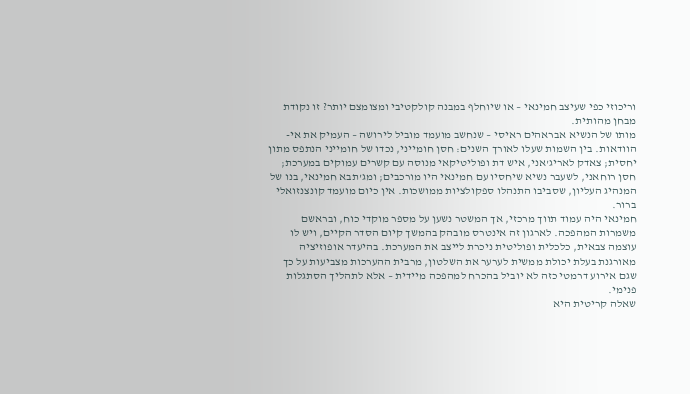וריכוזי כפי שעיצב חמינאי – או שיוחלף במבנה קולקטיבי ומצומצם יותר? זו נקודת מבחן מהותית.
מותו של הנשיא אבראהים ראיסי – שנחשב מועמד מוביל לירושה – העמיק את אי-הוודאות. בין השמות שעלו לאורך השנים: חסן חומייני, נכדו של חומייני הנתפס מתון יחסית; צאדק לאריג'אני, איש דת ופוליטיקאי מנוסה עם קשרים עמוקים במערכת; חסן רוחאני, לשעבר נשיא שיחסיו עם חמינאי היו מורכבים; ומג'תבא חמינאי, בנו של המנהיג העליון, שסביבו התנהלו ספקולציות ממושכות. אין כיום מועמד קונצנזואלי ברור.
חמינאי היה עמוד תווך מרכזי, אך המשטר נשען על מספר מוקדי כוח, ובראשם משמרות המהפכה. לארגון זה אינטרס מובהק בהמשך קיום הסדר הקיים, ויש לו עוצמה צבאית, כלכלית ופוליטית ניכרת לייצב את המערכת. בהיעדר אופוזיציה מאורגנת בעלת יכולת ממשית לערער את השלטון, מרבית ההערכות מצביעות על כך שגם אירוע דרמטי כזה לא יוביל בהכרח למהפכה מיידית – אלא לתהליך הסתגלות פנימי.
שאלה קריטית היא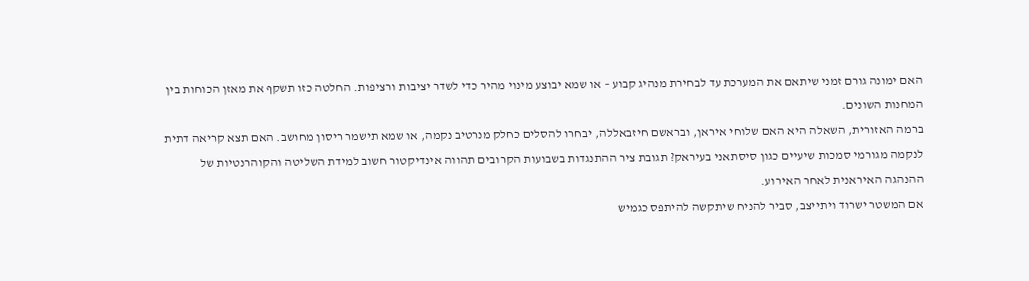האם ימונה גורם זמני שיתאם את המערכת עד לבחירת מנהיג קבוע – או שמא יבוצע מינוי מהיר כדי לשדר יציבות ורציפות. החלטה כזו תשקף את מאזן הכוחות בין המחנות השונים.
ברמה האזורית, השאלה היא האם שלוחי איראן, ובראשם חיזבאללה, יבחרו להסלים כחלק מנרטיב נקמה, או שמא תישמר ריסון מחושב. האם תצא קריאה דתית לנקמה מגורמי סמכות שיעיים כגון סיסתאני בעיראק? תגובת ציר ההתנגדות בשבועות הקרובים תהווה אינדיקטור חשוב למידת השליטה והקוהרנטיות של ההנהגה האיראנית לאחר האירוע.
אם המשטר ישרוד ויתייצב, סביר להניח שיתקשה להיתפס כגמיש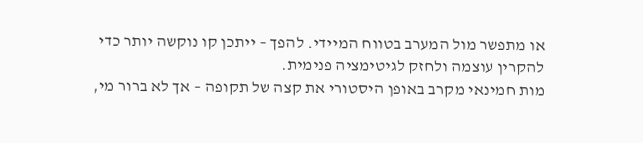או מתפשר מול המערב בטווח המיידי. להפך – ייתכן קו נוקשה יותר כדי להקרין עוצמה ולחזק לגיטימציה פנימית.
מות חמינאי מקרב באופן היסטורי את קצה של תקופה – אך לא ברור מי,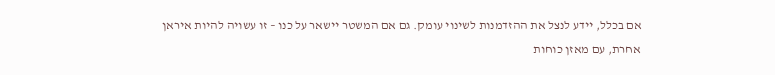אם בכלל, יידע לנצל את ההזדמנות לשינוי עומק. גם אם המשטר יישאר על כנו – זו עשויה להיות איראן אחרת, עם מאזן כוחות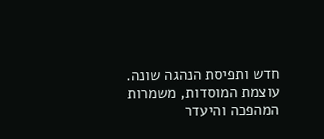חדש ותפיסת הנהגה שונה. עוצמת המוסדות, משמרות המהפכה והיעדר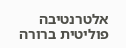אלטרנטיבה פוליטית ברורה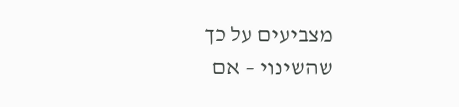מצביעים על כך שהשינוי – אם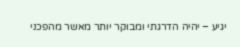יגיע – יהיה הדרגתי ומבוקר יותר מאשר מהפכני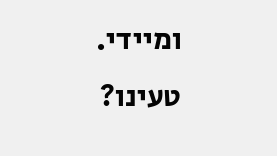ומיידי.
טעינו?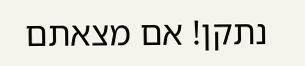נתקן! אם מצאתם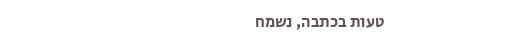טעות בכתבה, נשמח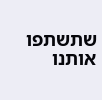שתשתפו אותנו